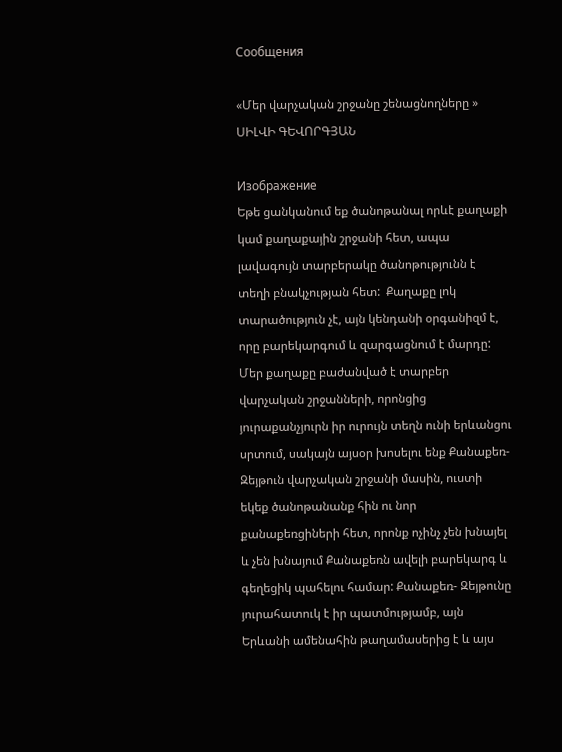Сообщения

«Մեր վարչական շրջանը շենացնողները » ՍԻԼՎԻ ԳԵՎՈՐԳՅԱՆ

Изображение
Եթե ցանկանում եք ծանոթանալ որևէ քաղաքի կամ քաղաքային շրջանի հետ, ապա լավագույն տարբերակը ծանոթությունն է տեղի բնակչության հետ:  Քաղաքը լոկ տարածություն չէ, այն կենդանի օրգանիզմ է, որը բարեկարգում և զարգացնում է մարդը: Մեր քաղաքը բաժանված է տարբեր վարչական շրջանների, որոնցից յուրաքանչյուրն իր ուրույն տեղն ունի երևանցու սրտում, սակայն այսօր խոսելու ենք Քանաքեռ-Զեյթուն վարչական շրջանի մասին, ուստի եկեք ծանոթանանք հին ու նոր քանաքեռցիների հետ, որոնք ոչինչ չեն խնայել և չեն խնայում Քանաքեռն ավելի բարեկարգ և գեղեցիկ պահելու համար: Քանաքեռ- Զեյթունը յուրահատուկ է իր պատմությամբ, այն Երևանի ամենահին թաղամասերից է և այս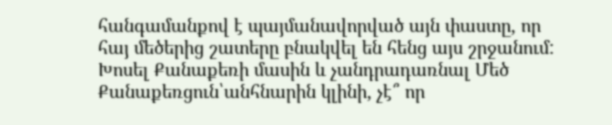հանգամանքով է պայմանավորված այն փաստը, որ հայ մեծերից շատերը բնակվել են հենց այս շրջանում: Խոսել Քանաքեռի մասին և չանդրադառնալ Մեծ Քանաքեռցուն՝անհնարին կլինի, չէ՞ որ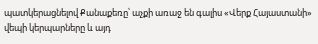պատկերացնելով Քանաքեռը՝ աչքի առաջ են գալիս «Վերք Հայաստանի» վեպի կերպարները և այդ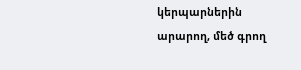կերպարներին արարող, մեծ գրող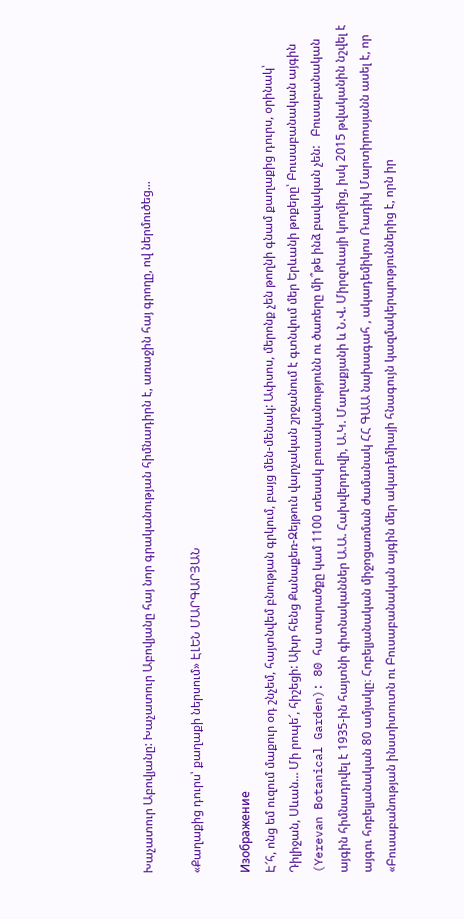Խաչատուր Աբովյանը: Խաչատուր Աբովյանը հայ նոր գրականության հիմնադիրն է, առաջին հայ գրողը, ով ներմուծեց...

«Քաղաքից դուրս՝ քաղաքի ներսում» ԷԼԵՆ ՄԱՐԳԱՐՅԱՆ

Изображение
Է՜հ, ոնց եմ ուզում մաքուր օդ շնչեմ, հայտնվեմ բնության գրկում, բայց մեն-մենակ: Ափսոս, մերոնք չեն թողնի գնամ քաղաքից դուրս, օրինակ՝ Դիլիջան, Սևան… Մի րոպե՜, հիշեցի: Ախր հենց Քանաքեռ-Զեյթուն վարչական շրջանում է գտնվում մեր Երևանի թոքերը՝ Բուսաբանական այգին (Yerevan Botanical Garden): 80 հա տարածքը կամ 1100 տեսակ բուսականությունն ու ծառերը մի՞թե ինձ բավական չեն:   Բուսաբանական այգին հիմնադրվել է 1935-ին հայտնի գիտնականներ Ա.Ա. Հախվերդովի, Ա.Կ. Մաղաքյանի և Ն.Վ. Միրզոևայի կողմից, իսկ 2015 թվականին նշվել է այգու հոբելյանական 80 ամյակը։ Հոբելյանական միջոցառման ժամանակ ՀՀ ԳԱԱ նախագահ , ակադեմիկոս Ռադիկ Մարտիրոսյանն ասել է, որ «Բուսաբանության ինստիտուտն ու Բուսաբանական այգին մեր ակադեմիայի հնագույն կազմակերպություններից է, որն իր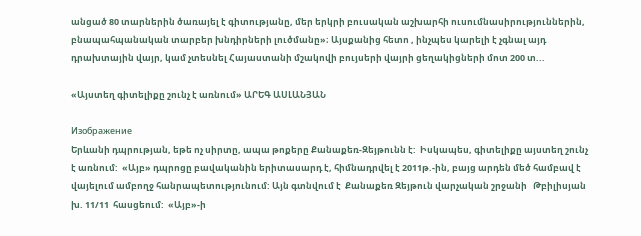անցած 80 տարներին ծառայել է գիտությանը, մեր երկրի բուսական աշխարհի ուսումնասիրություններին, բնապահպանական տարբեր խնդիրների լուծմանը»։ Այսքանից հետո , ինչպես կարելի է չգնալ այդ դրախտային վայր, կամ չտեսնել Հայաստանի մշակովի բույսերի վայրի ցեղակիցների մոտ 200 տ...

«Այստեղ գիտելիքը շունչ է առնում» ԱՐԵԳ ԱՍԼԱՆՅԱՆ

Изображение
Երևանի դպրության, եթե ոչ սիրտը, ապա թոքերը Քանաքեռ-Զեյթունն է:  Իսկապես, գիտելիքը այստեղ շունչ է առնում:  «Այբ» դպրոցը բավականին երիտասարդ է, հիմնադրվել է 2011թ.-ին, բայց արդեն մեծ համբավ է վայելում ամբողջ հանրապետությունում: Այն գտնվում է  Քանաքեռ Զեյթուն վարչական շրջանի   Թբիլիսյան խ. 11/11  հասցեում:  «Այբ»-ի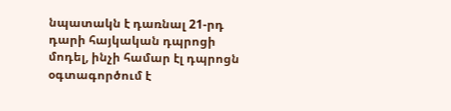նպատակն է դառնալ 21-րդ դարի հայկական դպրոցի մոդել, ինչի համար էլ դպրոցն օգտագործում է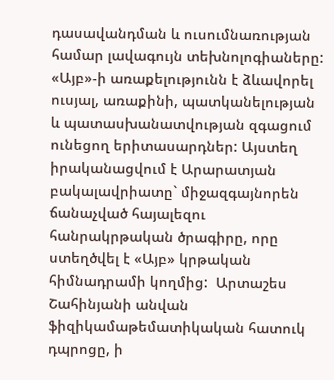դասավանդման և ուսումնառության համար լավագույն տեխնոլոգիաները: «Այբ»-ի առաքելությունն է ձևավորել ուսյալ, առաքինի, պատկանելության և պատասխանատվության զգացում ունեցող երիտասարդներ: Այստեղ իրականացվում է Արարատյան բակալավրիատը` միջազգայնորեն ճանաչված հայալեզու հանրակրթական ծրագիրը, որը ստեղծվել է «Այբ» կրթական հիմնադրամի կողմից:  Արտաշես Շահինյանի անվան ֆիզիկամաթեմատիկական հատուկ դպրոցը, ի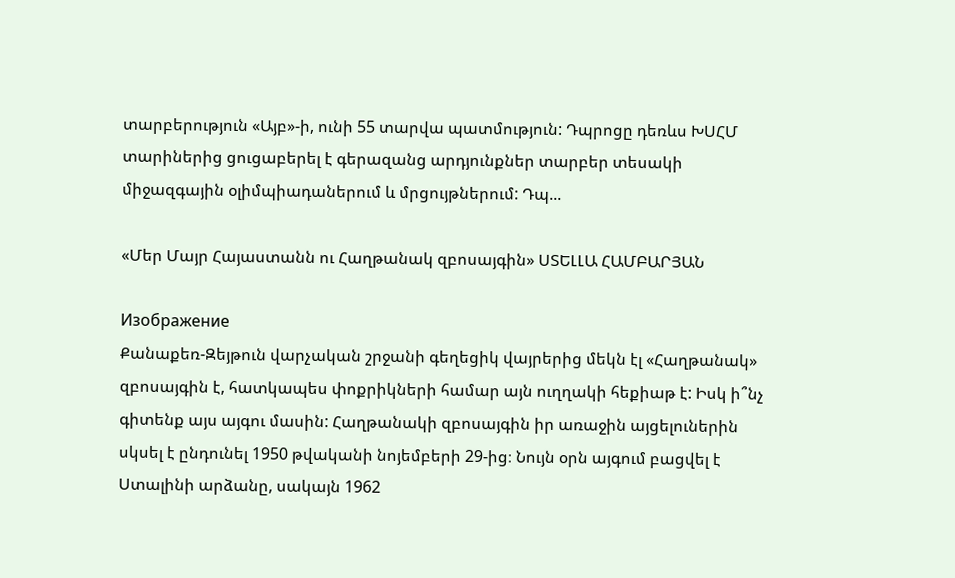տարբերություն «Այբ»-ի, ունի 55 տարվա պատմություն: Դպրոցը դեռևս ԽՍՀՄ տարիներից ցուցաբերել է գերազանց արդյունքներ տարբեր տեսակի միջազգային օլիմպիադաներում և մրցույթներում: Դպ...

«Մեր Մայր Հայաստանն ու Հաղթանակ զբոսայգին» ՍՏԵԼԼԱ ՀԱՄԲԱՐՅԱՆ

Изображение
Քանաքեռ-Զեյթուն վարչական շրջանի գեղեցիկ վայրերից մեկն էլ «Հաղթանակ» զբոսայգին է, հատկապես փոքրիկների համար այն ուղղակի հեքիաթ է: Իսկ ի՞նչ գիտենք այս այգու մասին: Հաղթանակի զբոսայգին իր առաջին այցելուներին սկսել է ընդունել 1950 թվականի նոյեմբերի 29-ից։ Նույն օրն այգում բացվել է Ստալինի արձանը, սակայն 1962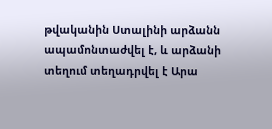թվականին Ստալինի արձանն ապամոնտաժվել է, և արձանի տեղում տեղադրվել է Արա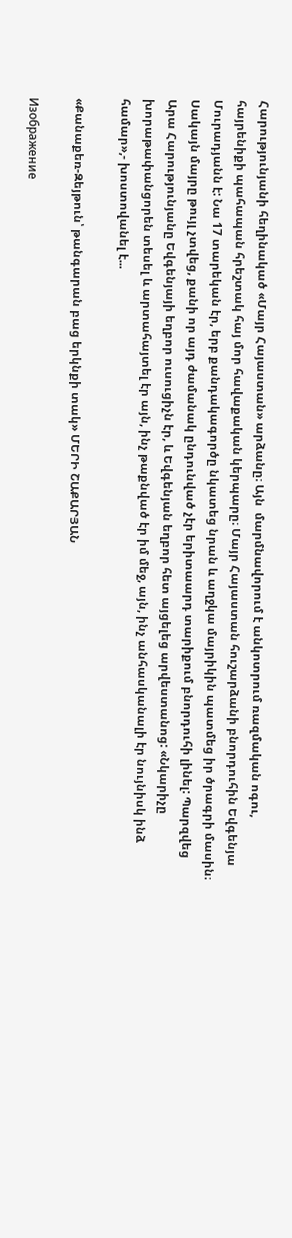Հարությունյանի հեղինակած «Մայր Հայաստան» արձանը։ Այն  մարմնավորում է անկոտրում ռազմական ոգու, հայրենիքի պահապան հրեշտակ հայ մոր հավաքական կերպարը։ Մայր Հայաստան հուշարձանի բնորդուհին Եվգենյա Մուրադյանն է: Նա 17 տարեկան էր, երբ քանդակագործը նկատեց նրան և աղջկա մայրիկին պատմեց իր ծրագրի մասին։ Սակայն մայրը թույլ չտվեց, քանի որ այդ ժամանակ ընդունված չէր երիտաարդ տարիքում բնորդուհի լինել: Պարզվեց Արա Հարությունյանը Եվգենյայի եղբոր ուսուցիչն էր, և Եվգենյան եղբոր հետ այցելեց արվեստանոց: «Նկարիչը խորաթափանցորեն տեսել և արտահայտել էր այն, ինչ թաքնված էր իմ մեջ, այն, ինչ անհասկանալի էր նույնիսկ ինձ համար»,- խոստովանել է...

«Քանաքեռ-Զեյթուն՝ թանգարան բաց երկնքի տակ» ՄԵՐԻ ՇԱՔԱՐՅԱՆ

Изображение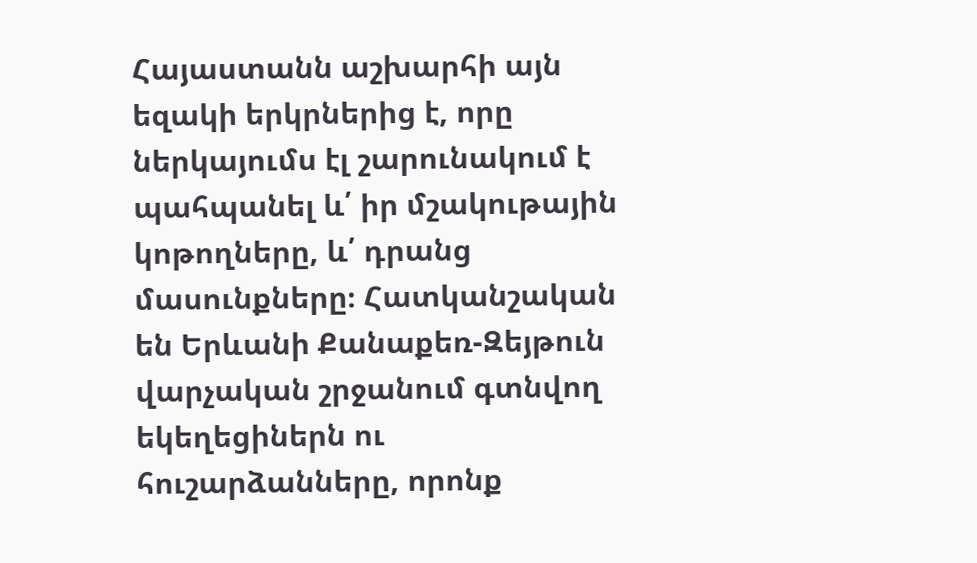Հայաստանն աշխարհի այն եզակի երկրներից է, որը ներկայումս էլ շարունակում է պահպանել և՛ իր մշակութային կոթողները, և՛ դրանց մասունքները։ Հատկանշական են Երևանի Քանաքեռ-Զեյթուն վարչական շրջանում գտնվող եկեղեցիներն ու հուշարձանները, որոնք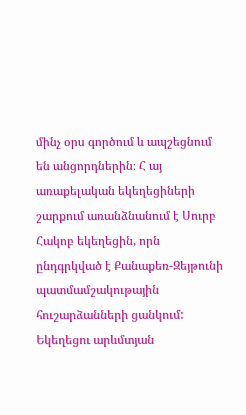մինչ օրս գործում և ապշեցնում են անցորդներին։ Հ այ առաքելական եկեղեցիների շարքում առանձնանում է Սուրբ Հակոբ եկեղեցին, որն ընդգրկված է Քանաքեռ-Զեյթունի պատմամշակութային հուշարձանների ցանկում: Եկեղեցու արևմտյան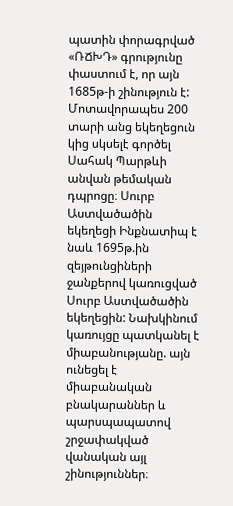պատին փորագրված «ՌՃԽԴ» գրությունը փաստում է, որ այն 1685թ-ի շինություն է: Մոտավորապես 200 տարի անց եկեղեցուն կից սկսելէ գործել Սահակ Պարթևի անվան թեմական դպրոցը։ Սուրբ Աստվածածին եկեղեցի Ինքնատիպ է նաև 1695թ.ին զեյթունցիների ջանքերով կառուցված Սուրբ Աստվածածին եկեղեցին: Նախկինում կառույցը պատկանել է միաբանությանը. այն ունեցել է միաբանական բնակարաններ և պարսպապատով շրջափակված վանական այլ շինություններ։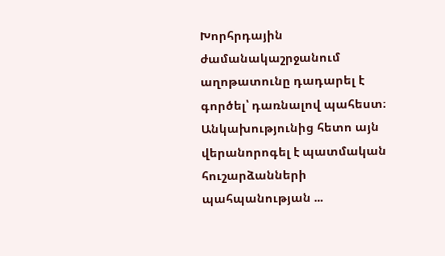Խորհրդային ժամանակաշրջանում աղոթատունը դադարել է գործել՝ դառնալով պահեստ։ Անկախությունից հետո այն վերանորոգել է պատմական հուշարձանների պահպանության ...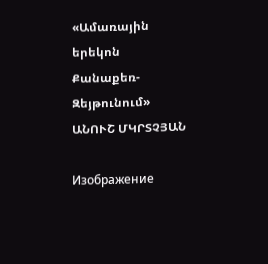«Ամառային երեկոն Քանաքեռ-Զեյթունում» ԱՆՈՒՇ ՄԿՐՏՉՅԱՆ

Изображение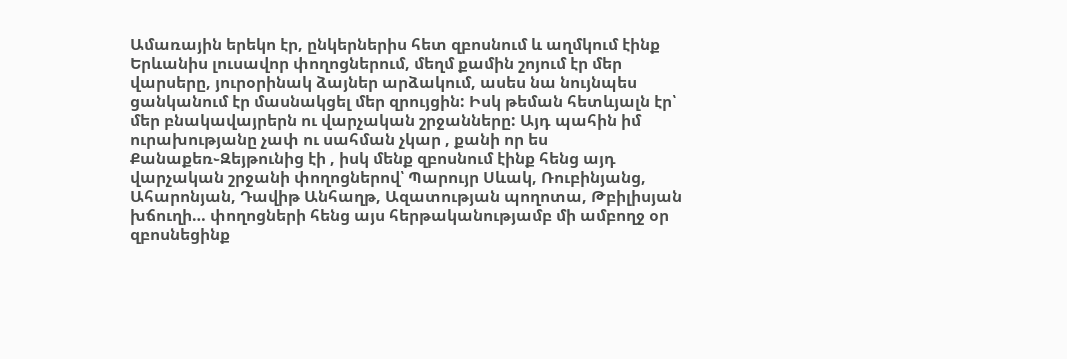Ամառային երեկո էր, ընկերներիս հետ զբոսնում և աղմկում էինք Երևանիս լուսավոր փողոցներում, մեղմ քամին շոյում էր մեր վարսերը, յուրօրինակ ձայներ արձակում, ասես նա նույնպես ցանկանում էր մասնակցել մեր զրույցին: Իսկ թեման հետևյալն էր՝ մեր բնակավայրերն ու վարչական շրջանները: Այդ պահին իմ ուրախությանը չափ ու սահման չկար , քանի որ ես Քանաքեռ֊Զեյթունից էի , իսկ մենք զբոսնում էինք հենց այդ վարչական շրջանի փողոցներով՝ Պարույր Սևակ, Ռուբինյանց, Ահարոնյան, Դավիթ Անհաղթ, Ազատության պողոտա, Թբիլիսյան խճուղի… փողոցների հենց այս հերթականությամբ մի ամբողջ օր զբոսնեցինք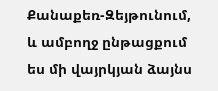Քանաքեռ-Զեյթունում, և ամբողջ ընթացքում ես մի վայրկյան ձայնս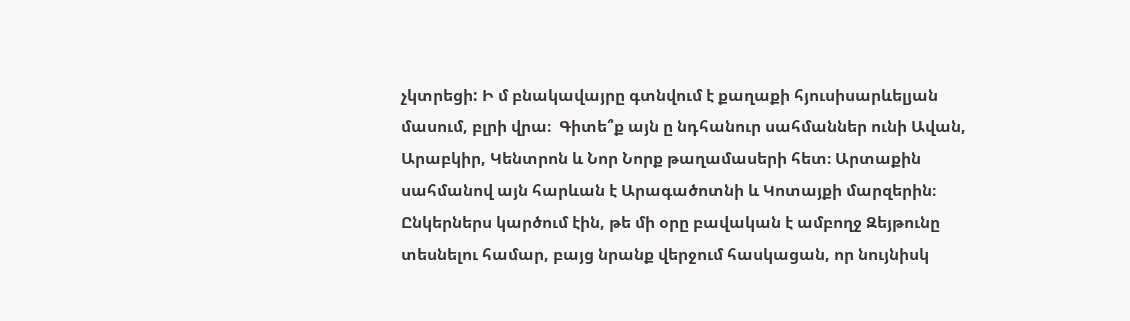չկտրեցի: Ի մ բնակավայրը գտնվում է քաղաքի հյուսիսարևելյան մասում, բլրի վրա։  Գիտե՞ք այն ը նդհանուր սահմաններ ունի Ավան, Արաբկիր, Կենտրոն և Նոր Նորք թաղամասերի հետ։ Արտաքին սահմանով այն հարևան է Արագածոտնի և Կոտայքի մարզերին։   Ընկերներս կարծում էին, թե մի օրը բավական է ամբողջ Զեյթունը տեսնելու համար, բայց նրանք վերջում հասկացան, որ նույնիսկ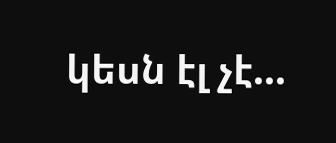կեսն էլ չէ...